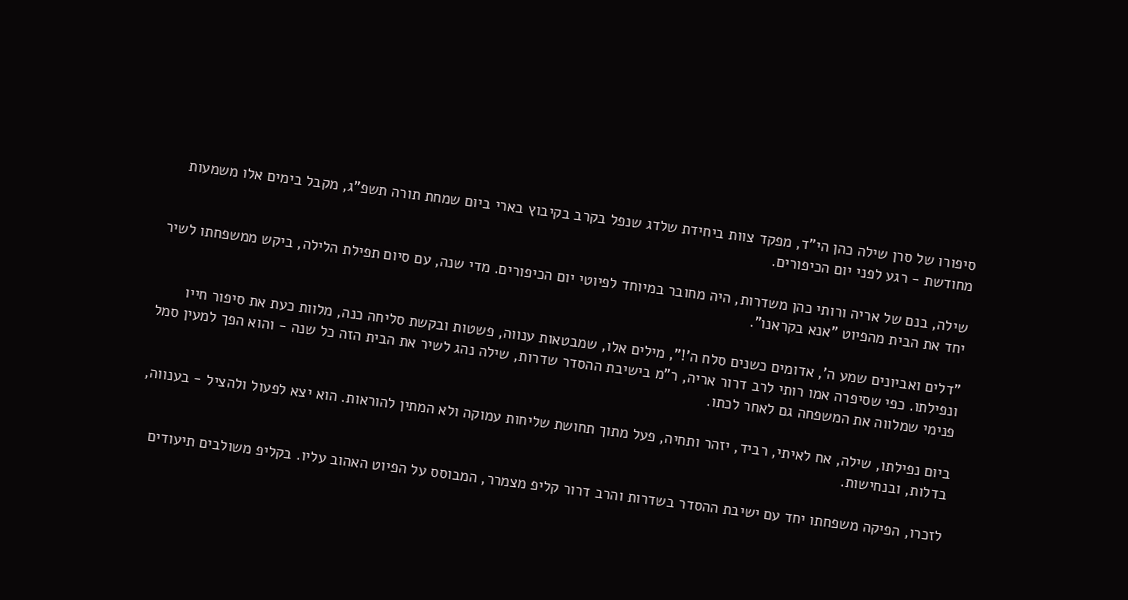סיפורו של סרן שילה כהן הי"ד, מפקד צוות ביחידת שלדג שנפל בקרב בקיבוץ בארי ביום שמחת תורה תשפ"ג, מקבל בימים אלו משמעות מחודשת - רגע לפני יום הכיפורים.

שילה, בנם של אריה ורותי כהן משדרות, היה מחובר במיוחד לפיוטי יום הכיפורים. מדי שנה, עם סיום תפילת הלילה, ביקש ממשפחתו לשיר יחד את הבית מהפיוט "אנא בקראנו".

"דלים ואביונים שמע ה', אדומים כשנים סלח ה'!", מילים אלו, שמבטאות ענווה, פשטות ובקשת סליחה כנה, מלוות כעת את סיפור חייו ונפילתו. כפי שסיפרה אמו רותי לרב דרור אריה, ר"מ בישיבת ההסדר שדרות, שילה נהג לשיר את הבית הזה כל שנה - והוא הפך למעין סמל פנימי שמלווה את המשפחה גם לאחר לכתו.

ביום נפילתו, שילה, אח לאיתי, רביד, יזהר ותחיה, פעל מתוך תחושת שליחות עמוקה ולא המתין להוראות. הוא יצא לפעול ולהציל - בענווה, בדלות, ובנחישות.

לזכרו, הפיקה משפחתו יחד עם ישיבת ההסדר בשדרות והרב דרור קליפ מצמרר, המבוסס על הפיוט האהוב עליו. בקליפ משולבים תיעודים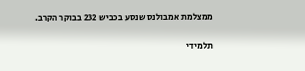ממצלמת אמבולנס שנסע בכביש 232 בבוקר הקרב.

תלמידי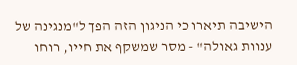הישיבה תיארו כי הניגון הזה הפך ל"מנגינה של ענוות גאולה" - מסר שמשקף את חייו, רוחו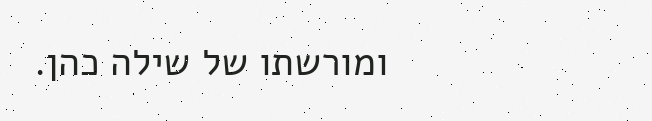ומורשתו של שילה כהן.